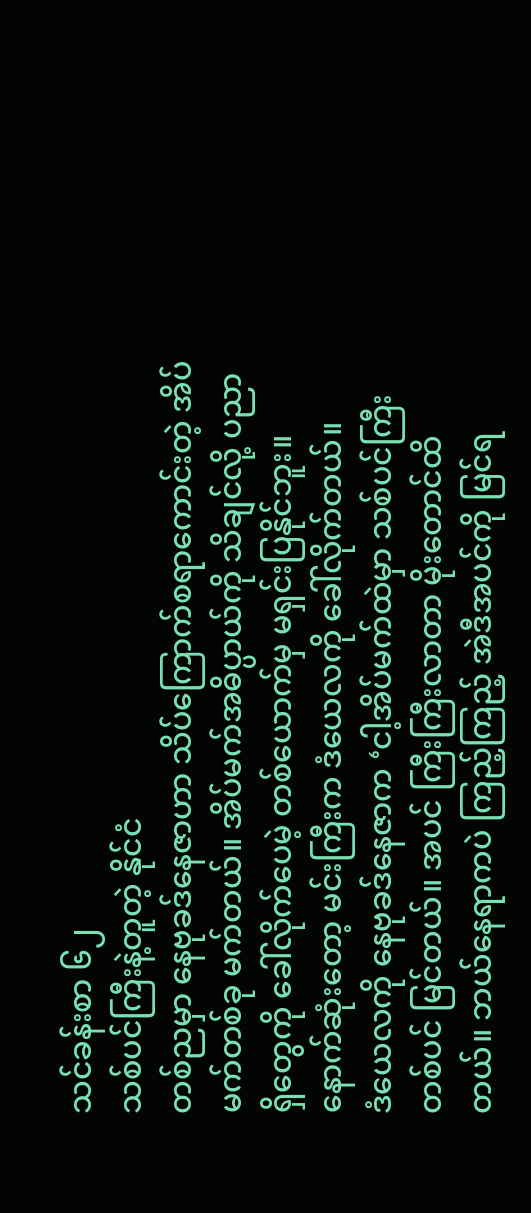သင်ခန်းစာ ၆၂
သစ်ပင်ကြီးနဲ့တူတဲ့ နိုင်ငံ
တစ်ညမှာ နေဗုခဒ်နေဇာဟာ သိပ်ကြောက်စရာကောင်းတဲ့ အိပ်မက်တစ်ခု မက်တယ်။ အိပ်မက်အဓိပ္ပာယ်ကို သိချင်လို့ ပညာရှိတွေကို ခေါ်လိုက်ပေမဲ့ တစ်ယောက်မှ မရှင်းပြနိုင်ဘူး။ နောက်ဆုံးတော့ မင်းကြီးက ဒံယေလကို ခေါ်လိုက်တယ်။
ဒံယေလကို နေဗုခဒ်နေဇာက ‘ငါ့အိပ်မက်ထဲမှာ သစ်ပင်ကြီးတစ်ပင် မြင်တယ်။ အပင် ကြီးကြီးလာတာ မိုးတောင်ထိတယ်။ ဘယ်နေရာကပဲ ကြည့်ကြည့် အဲဒီအပင်ကို မြင်ရ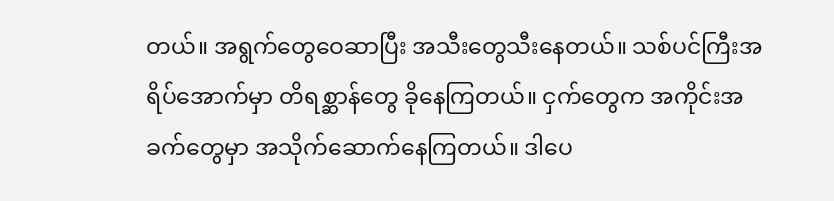တယ်။ အရွက်တွေဝေဆာပြီး အသီးတွေသီးနေတယ်။ သစ်ပင်ကြီးအရိပ်အောက်မှာ တိရစ္ဆာန်တွေ ခိုနေကြတယ်။ ငှက်တွေက အကိုင်းအခက်တွေမှာ အသိုက်ဆောက်နေကြတယ်။ ဒါပေ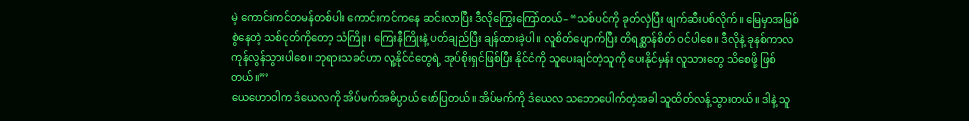မဲ့ ကောင်းကင်တမန်တစ်ပါး ကောင်းကင်ကနေ ဆင်းလာပြီး ဒီလိုကြွေးကြော်တယ်– “သစ်ပင်ကို ခုတ်လှဲပြီး ဖျက်ဆီးပစ်လိုက်။ မြေမှာအမြစ်စွဲနေတဲ့ သစ်ငုတ်ကိုတော့ သံကြိုး၊ ကြေးနီကြိုးနဲ့ ပတ်ချည်ပြီး ချန်ထားခဲ့ပါ။ လူစိတ်ပျောက်ပြီး တိရစ္ဆာန်စိတ် ဝင်ပါစေ။ ဒီလိုနဲ့ ခုနစ်ကာလ ကုန်လွန်သွားပါစေ။ ဘုရားသခင်ဟာ လူ့နိုင်ငံတွေရဲ့ အုပ်စိုးရှင်ဖြစ်ပြီး နိုင်ငံကို သူပေးချင်တဲ့သူကို ပေးနိုင်မှန်း လူသားတွေ သိစေဖို့ ဖြစ်တယ်။”’
ယေဟောဝါက ဒံယေလကို အိပ်မက်အဓိပ္ပာယ် ဖော်ပြတယ်။ အိပ်မက်ကို ဒံယေလ သဘောပေါက်တဲ့အခါ သူထိတ်လန့်သွားတယ်။ ဒါနဲ့ သူ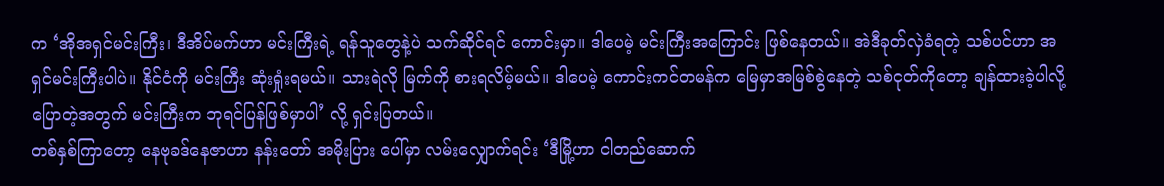က ‘အိုအရှင်မင်းကြီး၊ ဒီအိပ်မက်ဟာ မင်းကြီးရဲ့ ရန်သူတွေနဲ့ပဲ သက်ဆိုင်ရင် ကောင်းမှာ။ ဒါပေမဲ့ မင်းကြီးအကြောင်း ဖြစ်နေတယ်။ အဲဒီခုတ်လှဲခံရတဲ့ သစ်ပင်ဟာ အရှင်မင်းကြီးပါပဲ။ နိုင်ငံကို မင်းကြီး ဆုံးရှုံးရမယ်။ သားရဲလို မြက်ကို စားရလိမ့်မယ်။ ဒါပေမဲ့ ကောင်းကင်တမန်က မြေမှာအမြစ်စွဲနေတဲ့ သစ်ငုတ်ကိုတော့ ချန်ထားခဲ့ပါလို့ ပြောတဲ့အတွက် မင်းကြီးက ဘုရင်ပြန်ဖြစ်မှာပါ’ လို့ ရှင်းပြတယ်။
တစ်နှစ်ကြာတော့ နေဗုခဒ်နေဇာဟာ နန်းတော် အမိုးပြား ပေါ်မှာ လမ်းလျှောက်ရင်း ‘ဒီမြို့ဟာ ငါတည်ဆောက်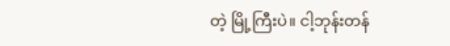တဲ့ မြို့ကြီးပဲ။ ငါ့ဘုန်းတန်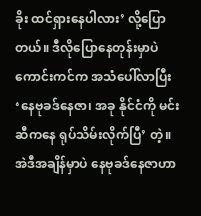ခိုး ထင်ရှားနေပါလား’ လို့ပြောတယ်။ ဒီလိုပြောနေတုန်းမှာပဲ ကောင်းကင်က အသံပေါ်လာပြီး ‘နေဗုခဒ်နေဇာ၊ အခု နိုင်ငံကို မင်းဆီကနေ ရုပ်သိမ်းလိုက်ပြီ’ တဲ့။
အဲဒီအချိန်မှာပဲ နေဗုခဒ်နေဇာဟာ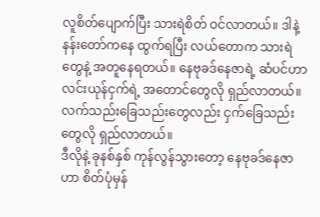လူစိတ်ပျောက်ပြီး သားရဲစိတ် ဝင်လာတယ်။ ဒါနဲ့ နန်းတော်ကနေ ထွက်ရပြီး လယ်တောက သားရဲတွေနဲ့ အတူနေရတယ်။ နေဗုခဒ်နေဇာရဲ့ ဆံပင်ဟာ လင်းယုန်ငှက်ရဲ့ အတောင်တွေလို ရှည်လာတယ်။ လက်သည်းခြေသည်းတွေလည်း ငှက်ခြေသည်းတွေလို ရှည်လာတယ်။
ဒီလိုနဲ့ ခုနစ်နှစ် ကုန်လွန်သွားတော့ နေဗုခဒ်နေဇာဟာ စိတ်ပုံမှန်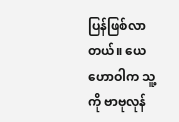ပြန်ဖြစ်လာတယ်။ ယေဟောဝါက သူ့ကို ဗာဗုလုန်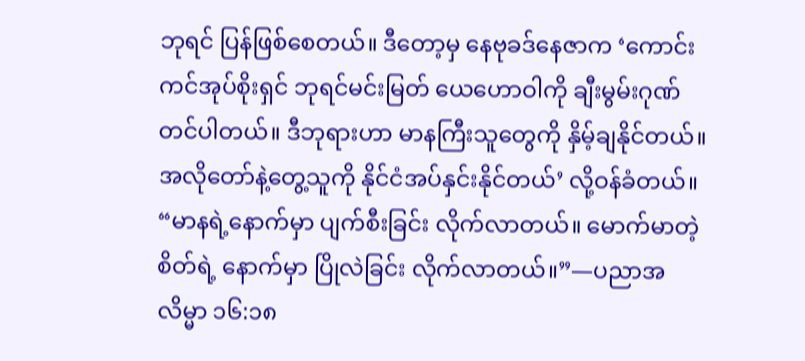ဘုရင် ပြန်ဖြစ်စေတယ်။ ဒီတော့မှ နေဗုခဒ်နေဇာက ‘ကောင်းကင်အုပ်စိုးရှင် ဘုရင်မင်းမြတ် ယေဟောဝါကို ချီးမွမ်းဂုဏ်တင်ပါတယ်။ ဒီဘုရားဟာ မာနကြီးသူတွေကို နှိမ့်ချနိုင်တယ်။ အလိုတော်နဲ့တွေ့သူကို နိုင်ငံအပ်နှင်းနိုင်တယ်’ လို့ဝန်ခံတယ်။
“မာနရဲ့နောက်မှာ ပျက်စီးခြင်း လိုက်လာတယ်။ မောက်မာတဲ့စိတ်ရဲ့ နောက်မှာ ပြိုလဲခြင်း လိုက်လာတယ်။”—ပညာအလိမ္မာ ၁၆:၁၈